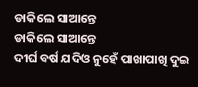ଡାକିଲେ ସାଆନ୍ତେ
ଡାକିଲେ ସାଆନ୍ତେ
ଦୀର୍ଘ ବର୍ଷ ଯଦିଓ ନୁହେଁ ପାଖାପାଖି ଦୁଇ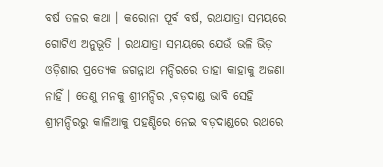ବର୍ଷ ତଳର କଥା । କରୋନା ପୂର୍ବ ବର୍ଷ, ରଥଯାତ୍ରା ସମୟରେ ଗୋଟିଏ ଅନୁଭୂତି । ରଥଯାତ୍ରା ସମୟରେ ଯେଉଁ ଭଳି ଭିଡ଼ ଓଡ଼ିଶାର ପ୍ରତ୍ୟେକ ଜଗନ୍ନାଥ ମନ୍ଦିରରେ ତାହା କାହାକୁ ଅଜଣା ନାହିଁ । ତେଣୁ ମନକୁ ଶ୍ରୀମନ୍ଦିର ,ବଡ଼ଦାଣ୍ଡ ଭାବି ସେହି ଶ୍ରୀମନ୍ଦିରରୁ କାଳିଆକୁ ପହଣ୍ଡିରେ ନେଇ ବଡ଼ଦାଣ୍ଡରେ ରଥରେ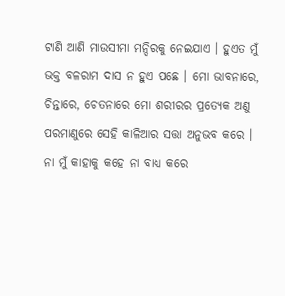ଟାଣି ଆଣି ମାଉସୀମା ମନ୍ଦିରକୁ ନେଇଯାଏ । ହୁଏତ ମୁଁ ଭକ୍ତ ବଳରାମ ଦାସ ନ ହୁଏ ପଛେ । ମୋ ଭାବନାରେ, ଚିନ୍ତାରେ, ଚେତନାରେ ମୋ ଶରୀରର ପ୍ରତ୍ୟେକ ଅଣୁ ପରମାଣୁରେ ସେହି କାଳିଆର ସତ୍ତା ଅନୁଭବ କରେ । ନା ମୁଁ କାହାକୁ କହେ ନା ବାଧ୍ୟ କରେ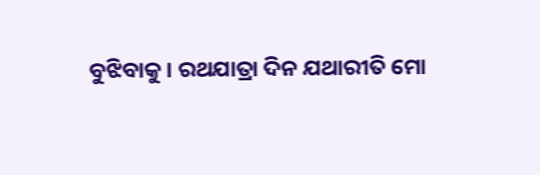ବୁଝିବାକୁ । ରଥଯାତ୍ରା ଦିନ ଯଥାରୀତି ମୋ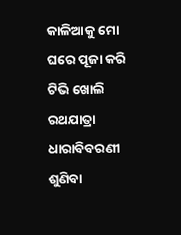କାଳିଆକୁ ମୋ ଘରେ ପୂଜା କରି ଟିଭି ଖୋଲି ରଥଯାତ୍ରା ଧାରାବିବରଣୀ ଶୁଣିବା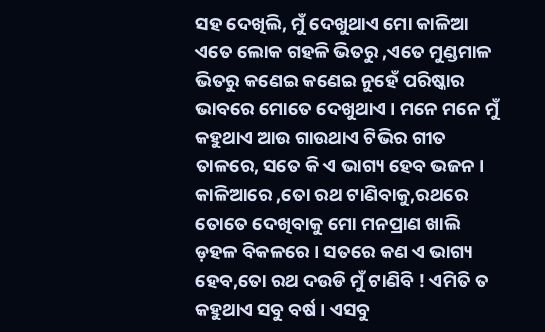ସହ ଦେଖିଲି, ମୁଁ ଦେଖୁଥାଏ ମୋ କାଳିଆ ଏତେ ଲୋକ ଗହଳି ଭିତରୁ ,ଏତେ ମୁଣ୍ଡମାଳ ଭିତରୁ କଣେଇ କଣେଇ ନୁହେଁ ପରିଷ୍କାର ଭାବରେ ମୋତେ ଦେଖୁଥାଏ । ମନେ ମନେ ମୁଁ କହୁଥାଏ ଆଉ ଗାଉଥାଏ ଟିଭିର ଗୀତ ତାଳରେ, ସତେ କି ଏ ଭାଗ୍ୟ ହେବ ଭଜନ । କାଳିଆରେ ,ତୋ ରଥ ଟାଣିବାକୁ,ରଥରେ ତୋତେ ଦେଖିବାକୁ ମୋ ମନପ୍ରାଣ ଖାଲି ଡ଼ହଳ ବିକଳରେ । ସତରେ କଣ ଏ ଭାଗ୍ୟ ହେବ,ତୋ ରଥ ଦଉଡି ମୁଁ ଟାଣିବି ! ଏମିତି ତ କହୁଥାଏ ସବୁ ବର୍ଷ । ଏସବୁ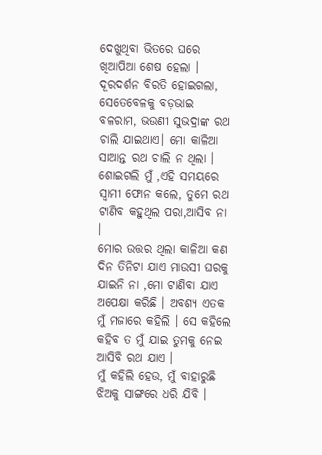ଦେଖୁଥିବା ଭିତରେ ଘରେ ଖିଆପିଆ ଶେଷ ହେଲା । ଦୂରଦର୍ଶନ ବିରତି ହୋଇଗଲା, ସେତେବେଳକୁ ବଡ଼ଭାଇ ବଳରାମ, ଭଉଣୀ ସୁଭଦ୍ରାଙ୍କ ରଥ ଚାଲି ଯାଇଥାଏ। ମୋ କାଳିଆ ସାଆନ୍ତ ରଥ ଚାଲି ନ ଥିଲା । ଶୋଇଗଲି ମୁଁ ,ଏହି ସମୟରେ ସ୍ବାମୀ ଫୋନ କଲେ, ତୁମେ ରଥ ଟାଣିବ କହୁଥିଲ ପରା,ଆସିବ ନା ।
ମୋର ଉତ୍ତର ଥିଲା କାଳିଆ କଣ ଦିନ ତିନିଟା ଯାଏ ମାଉସୀ ଘରକୁ ଯାଇନି ନା ,ମୋ ଟାଣିବା ଯାଏ ଅପେକ୍ଷା କରିଛି । ଅବଶ୍ୟ ଏତକ ମୁଁ ମଜାରେ କହିଲି । ସେ କହିଲେ କହିବ ତ ମୁଁ ଯାଇ ତୁମକୁ ନେଇ ଆସିବି ରଥ ଯାଏ ।
ମୁଁ କହିଲି ହେଉ, ମୁଁ ବାହାରୁଛି ଝିଅକୁ ସାଙ୍ଗରେ ଧରି ଯିବି ।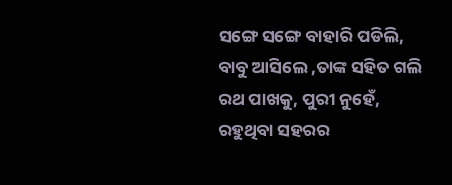ସଙ୍ଗେ ସଙ୍ଗେ ବାହାରି ପଡିଲି, ବାବୁ ଆସିଲେ ,ତାଙ୍କ ସହିତ ଗଲି ରଥ ପାଖକୁ, ପୁରୀ ନୁହେଁ, ରହୁଥିବା ସହରର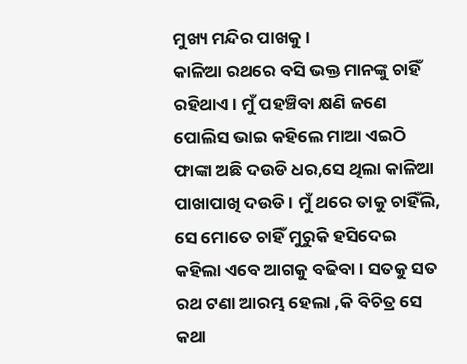ମୁଖ୍ୟ ମନ୍ଦିର ପାଖକୁ।
କାଳିଆ ରଥରେ ବସି ଭକ୍ତ ମାନଙ୍କୁ ଚାହିଁ ରହିଥାଏ । ମୁଁ ପହଞ୍ଚିବା କ୍ଷଣି ଜଣେ ପୋଲିସ ଭାଇ କହିଲେ ମାଆ ଏଇଠି ଫାଙ୍କା ଅଛି ଦଉଡି ଧର,ସେ ଥିଲା କାଳିଆ ପାଖାପାଖି ଦଉଡି । ମୁଁ ଥରେ ତାକୁ ଚାହିଁଲି, ସେ ମୋତେ ଚାହିଁ ମୁରୁକି ହସିଦେଇ କହିଲା ଏବେ ଆଗକୁ ବଢିବା । ସତକୁ ସତ ରଥ ଟଣା ଆରମ୍ଭ ହେଲା ,କି ବିଚିତ୍ର ସେ କଥା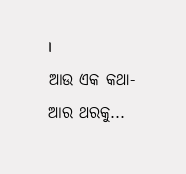।
ଆଉ ଏକ କଥା-
ଆର ଥରକୁ...